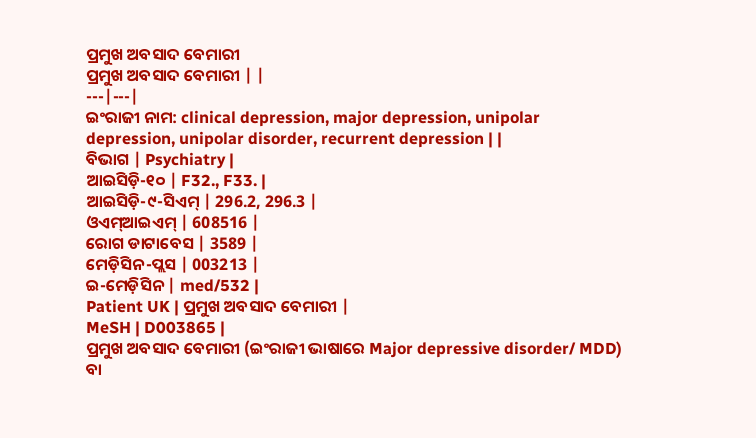ପ୍ରମୁଖ ଅବସାଦ ବେମାରୀ
ପ୍ରମୁଖ ଅବସାଦ ବେମାରୀ | |
---|---|
ଇଂରାଜୀ ନାମ: clinical depression, major depression, unipolar depression, unipolar disorder, recurrent depression | |
ବିଭାଗ | Psychiatry |
ଆଇସିଡ଼ି-୧୦ | F32., F33. |
ଆଇସିଡ଼ି-୯-ସିଏମ୍ | 296.2, 296.3 |
ଓଏମ୍ଆଇଏମ୍ | 608516 |
ରୋଗ ଡାଟାବେସ | 3589 |
ମେଡ଼ିସିନ-ପ୍ଲସ | 003213 |
ଇ-ମେଡ଼ିସିନ | med/532 |
Patient UK | ପ୍ରମୁଖ ଅବସାଦ ବେମାରୀ |
MeSH | D003865 |
ପ୍ରମୁଖ ଅବସାଦ ବେମାରୀ (ଇଂରାଜୀ ଭାଷାରେ Major depressive disorder/ MDD) ବା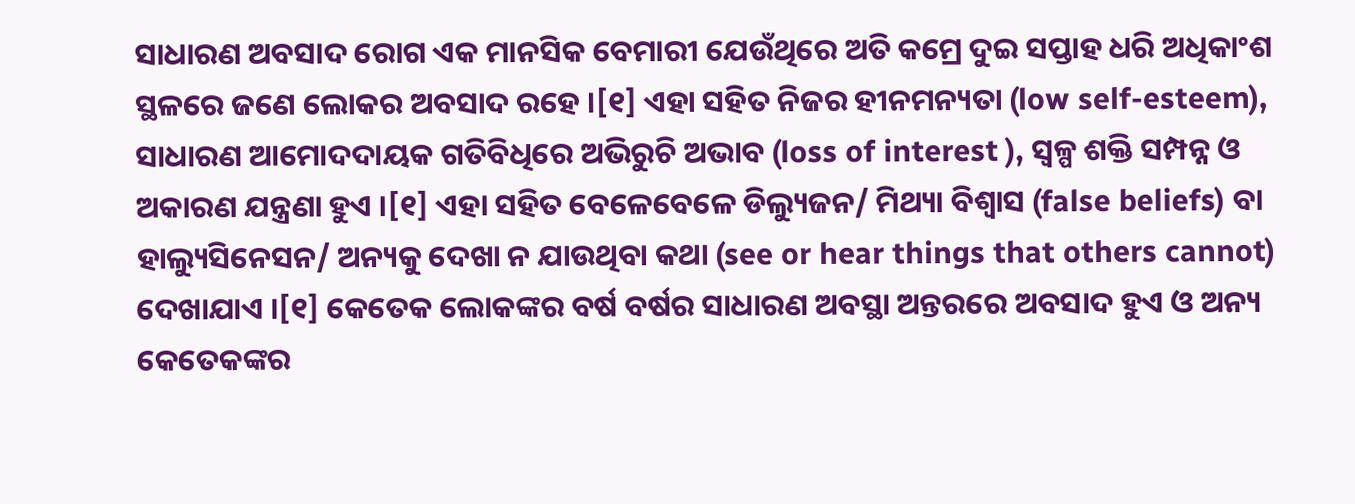ସାଧାରଣ ଅବସାଦ ରୋଗ ଏକ ମାନସିକ ବେମାରୀ ଯେଉଁଥିରେ ଅତି କମ୍ରେ ଦୁଇ ସପ୍ତାହ ଧରି ଅଧିକାଂଶ ସ୍ଥଳରେ ଜଣେ ଲୋକର ଅବସାଦ ରହେ ।[୧] ଏହା ସହିତ ନିଜର ହୀନମନ୍ୟତା (low self-esteem), ସାଧାରଣ ଆମୋଦଦାୟକ ଗତିବିଧିରେ ଅଭିରୁଚି ଅଭାବ (loss of interest ), ସ୍ୱଳ୍ପ ଶକ୍ତି ସମ୍ପନ୍ନ ଓ ଅକାରଣ ଯନ୍ତ୍ରଣା ହୁଏ ।[୧] ଏହା ସହିତ ବେଳେବେଳେ ଡିଲ୍ୟୁଜନ/ ମିଥ୍ୟା ବିଶ୍ୱାସ (false beliefs) ବା ହାଲ୍ୟୁସିନେସନ/ ଅନ୍ୟକୁ ଦେଖା ନ ଯାଉଥିବା କଥା (see or hear things that others cannot) ଦେଖାଯାଏ ।[୧] କେତେକ ଲୋକଙ୍କର ବର୍ଷ ବର୍ଷର ସାଧାରଣ ଅବସ୍ଥା ଅନ୍ତରରେ ଅବସାଦ ହୁଏ ଓ ଅନ୍ୟ କେତେକଙ୍କର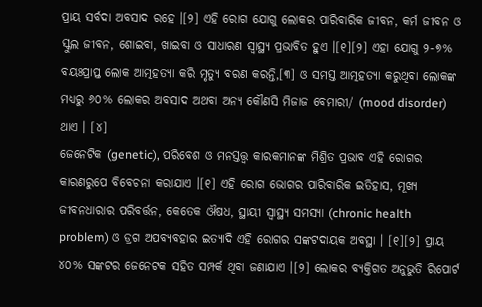ପ୍ରାୟ ସର୍ବଦା ଅବସାଦ ରହେ ।[୨] ଏହି ରୋଗ ଯୋଗୁ ଲୋକର ପାରିବାରିକ ଜୀବନ, କର୍ମ ଜୀବନ ଓ ସ୍କୁଲ ଜୀବନ, ଶୋଇବା, ଖାଇବା ଓ ସାଧାରଣ ସ୍ୱାସ୍ଥ୍ୟ ପ୍ରଭାବିତ ହୁଏ ।[୧][୨] ଏହା ଯୋଗୁ ୨-୭% ବୟଃପ୍ରାପ୍ତ ଲୋକ ଆତ୍ମହତ୍ୟା କରି ମୃତ୍ୟୁ ବରଣ କରନ୍ତି,[୩] ଓ ସମସ୍ତ ଆତ୍ମହତ୍ୟା କରୁଥିବା ଲୋକଙ୍କ ମଧ୍ୟରୁ ୬୦% ଲୋକର ଅବସାଦ ଅଥବା ଅନ୍ୟ କୌଣସି ମିଜାଜ ବେମାରୀ/ (mood disorder) ଥାଏ । [୪]
ଜେନେଟିକ (genetic), ପରିବେଶ ଓ ମନସ୍ତତ୍ତ୍ୱ କାରକମାନଙ୍କ ମିଶ୍ରିତ ପ୍ରଭାବ ଏହି ରୋଗର କାରଣରୁପେ ବିବେଚନା କରାଯାଏ ।[୧] ଏହି ରୋଗ ଭୋଗର ପାରିବାରିକ ଇତିହାସ, ମୂଖ୍ୟ ଜୀବନଧାରାର ପରିବର୍ତ୍ତନ, କେତେକ ଔଷଧ, ସ୍ଥାୟୀ ସ୍ୱାସ୍ଥ୍ୟ ସମସ୍ୟା (chronic health problem) ଓ ଡ୍ରଗ ଅପବ୍ୟବହାର ଇତ୍ୟାଦି ଏହି ରୋଗର ସଙ୍କଟଦାୟକ ଅବସ୍ଥା । [୧][୨] ପ୍ରାୟ ୪୦% ସଙ୍କଟର ଜେନେଟକ ସହିତ ସମ୍ପର୍କ ଥିବା ଜଣାଯାଏ ।[୨] ଲୋକର ବ୍ୟକ୍ତିଗତ ଅନୁଭୁତି ରିପୋର୍ଟ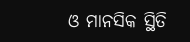ଓ ମାନସିକ ସ୍ଥିତି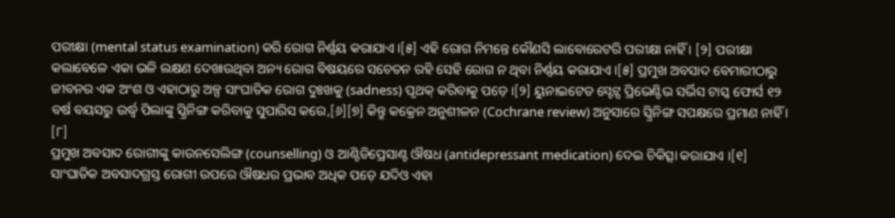ପରୀକ୍ଷା (mental status examination) କରି ରୋଗ ନିର୍ଣ୍ଣୟ କରାଯାଏ ।[୫] ଏହି ରୋଗ ନିମନ୍ତେ କୌଣସି ଲାବୋରେଟରି ପରୀକ୍ଷା ନାହିଁ । [୨] ପରୀକ୍ଷା କଲାବେଳେ ଏକା ଭଳି ଲକ୍ଷଣ ଦେଖାଉଥିବା ଅନ୍ୟ ରୋଗ ବିଷୟରେ ସଚେତନ ରହି ସେହି ରୋଗ ନ ଥିବା ନିର୍ଣ୍ଣୟ କରାଯାଏ ।[୫] ପ୍ରମୁଖ ଅବସାଦ ବେମାରୀଠାରୁ ଜୀବନର ଏକ ଅଂଶ ଓ ଏହାଠାରୁ ଅଳ୍ପ ସାଂଘାତିକ ରୋଗ ଦୁଃଖକୁ (sadness) ପୃଥକ୍ କରିବାକୁ ପଡ଼େ ।[୨] ୟୁନାଇଟେଡ ସ୍ଟେଟ୍ସ ପ୍ରିଭେଣ୍ଟିଭ ସର୍ଭିସ ଟାସ୍କ ଫୋର୍ସ ୧୨ ବର୍ଷ ବୟସରୁ ଉର୍ଦ୍ଧ୍ୱ ପିଲାଙ୍କୁ ସ୍କ୍ରିନିଙ୍ଗ କରିବାକୁ ସୁପାରିସ କରେ,[୬][୭] କିନ୍ତୁ କକ୍ରେନ ଅନୁଶୀଳନ (Cochrane review) ଅନୁସାରେ ସ୍କ୍ରିନିଙ୍ଗ ସପକ୍ଷରେ ପ୍ରମାଣ ନାହିଁ । [୮]
ପ୍ରମୁଖ ଅବସାଦ ରୋଗୀଙ୍କୁ କାଉନସେଲିଙ୍ଗ (counselling) ଓ ଆଣ୍ଟିଡିପ୍ରେସାଣ୍ଟ ଔଷଧ (antidepressant medication) ଦେଇ ଚିକିତ୍ସା କରାଯାଏ ।[୧] ସାଂଘାତିକ ଅବସାଦଗ୍ରସ୍ତ ରୋଗୀ ଉପରେ ଔଷଧର ପ୍ରଭାବ ଅଧିକ ପଡ଼େ ଯଦିଓ ଏହା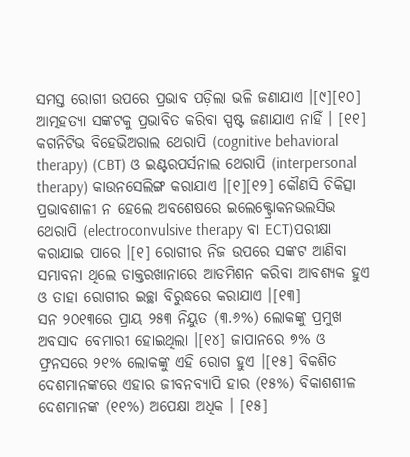ସମସ୍ତ ରୋଗୀ ଉପରେ ପ୍ରଭାବ ପଡ଼ିଲା ଭଳି ଜଣାଯାଏ ।[୯][୧୦] ଆତ୍ମହତ୍ୟା ସଙ୍କଟକୁ ପ୍ରଭାବିତ କରିବା ସ୍ପଷ୍ଟ ଜଣାଯାଏ ନାହିଁ । [୧୧] କଗନିଟିଭ ବିହେଭିଅରାଲ ଥେରାପି (cognitive behavioral therapy) (CBT) ଓ ଇଣ୍ଟରପର୍ସନାଲ ଥେରାପି (interpersonal therapy) କାଉନସେଲିଙ୍ଗ କରାଯାଏ ।[୧][୧୨] କୌଣସି ଚିକିତ୍ସା ପ୍ରଭାବଶାଳୀ ନ ହେଲେ ଅବଶେଷରେ ଇଲେକ୍ଟ୍ରୋକନଭଲସିଭ ଥେରାପି (electroconvulsive therapy ବା ECT)ପରୀକ୍ଷା କରାଯାଇ ପାରେ ।[୧] ରୋଗୀର ନିଜ ଉପରେ ସଙ୍କଟ ଆଣିବା ସମ୍ଭାବନା ଥିଲେ ଡାକ୍ତରଖାନାରେ ଆଡମିଶନ କରିବା ଆବଶ୍ୟକ ହୁଏ ଓ ତାହା ରୋଗୀର ଇଚ୍ଛା ବିରୁଦ୍ଧରେ କରାଯାଏ ।[୧୩]
ସନ ୨୦୧୩ରେ ପ୍ରାୟ ୨୫୩ ନିୟୁତ (୩.୬%) ଲୋକଙ୍କୁ ପ୍ରମୁଖ ଅବସାଦ ବେମାରୀ ହୋଇଥିଲା ।[୧୪] ଜାପାନରେ ୭% ଓ ଫ୍ରନସରେ ୨୧% ଲୋକଙ୍କୁ ଏହି ରୋଗ ହୁଏ ।[୧୫] ବିକଶିତ ଦେଶମାନଙ୍କରେ ଏହାର ଜୀବନବ୍ୟାପି ହାର (୧୫%) ବିକାଶଶୀଳ ଦେଶମାନଙ୍କ (୧୧%) ଅପେକ୍ଷା ଅଧିକ । [୧୫]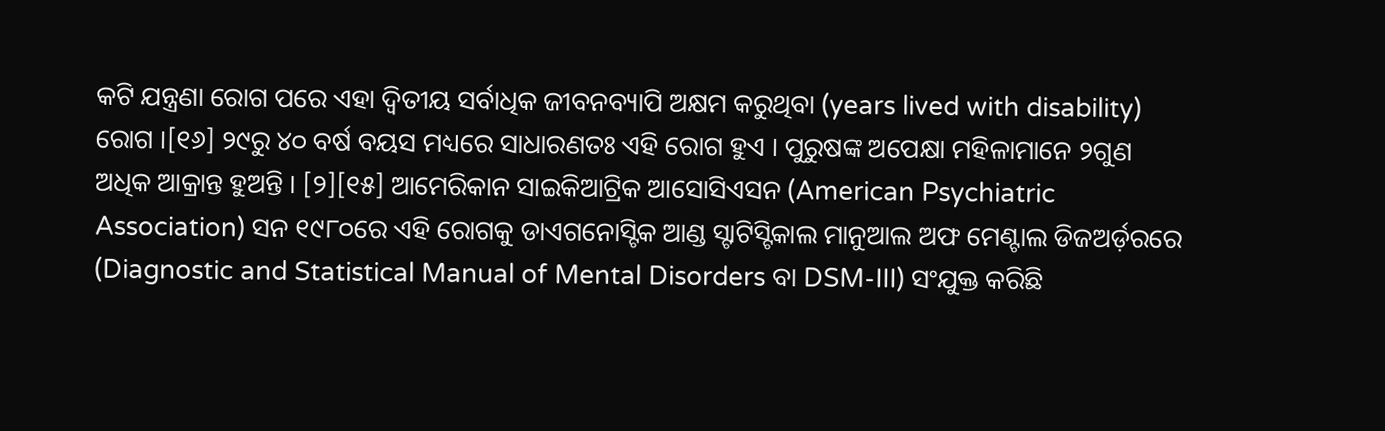କଟି ଯନ୍ତ୍ରଣା ରୋଗ ପରେ ଏହା ଦ୍ୱିତୀୟ ସର୍ବାଧିକ ଜୀବନବ୍ୟାପି ଅକ୍ଷମ କରୁଥିବା (years lived with disability) ରୋଗ ।[୧୬] ୨୯ରୁ ୪୦ ବର୍ଷ ବୟସ ମଧ୍ୟରେ ସାଧାରଣତଃ ଏହି ରୋଗ ହୁଏ । ପୁରୁଷଙ୍କ ଅପେକ୍ଷା ମହିଳାମାନେ ୨ଗୁଣ ଅଧିକ ଆକ୍ରାନ୍ତ ହୁଅନ୍ତି । [୨][୧୫] ଆମେରିକାନ ସାଇକିଆଟ୍ରିକ ଆସୋସିଏସନ (American Psychiatric Association) ସନ ୧୯୮୦ରେ ଏହି ରୋଗକୁ ଡାଏଗନୋସ୍ଟିକ ଆଣ୍ଡ ସ୍ଟାଟିସ୍ଟିକାଲ ମାନୁଆଲ ଅଫ ମେଣ୍ଟାଲ ଡିଜଅର୍ଡ଼ରରେ (Diagnostic and Statistical Manual of Mental Disorders ବା DSM-III) ସଂଯୁକ୍ତ କରିଛି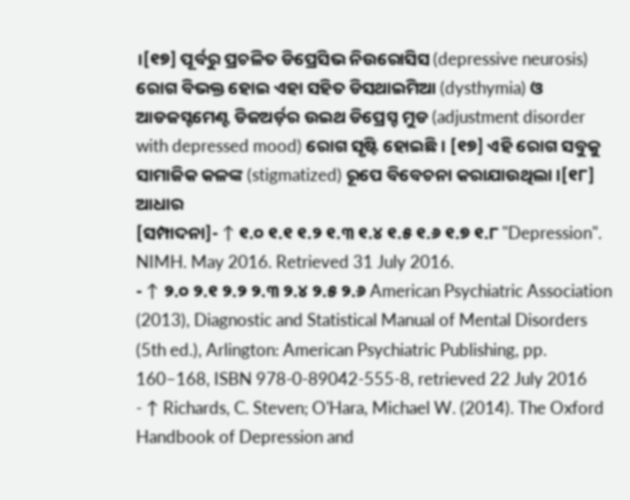।[୧୭] ପୂର୍ବରୁ ପ୍ରଚଳିତ ଡିପ୍ରେସିଭ ନିଉରୋସିସ (depressive neurosis) ରୋଗ ବିଭକ୍ତ ହୋଇ ଏହା ସହିତ ଡିସଥାଇମିଆ (dysthymia) ଓ ଆଡଜସ୍ଟମେଣ୍ଟ ଡିଜଅର୍ଡ଼ର ଉଇଥ ଡିପ୍ରେସ୍ଡ ମୁଡ (adjustment disorder with depressed mood) ରୋଗ ସୃଷ୍ଟି ହୋଇଛି । [୧୭] ଏହି ରୋଗ ସବୁକୁ ସାମାଜିକ କଳଙ୍କ (stigmatized) ରୂପେ ବିବେଚନା କରାଯାଉଥିଲା ।[୧୮]
ଆଧାର
[ସମ୍ପାଦନା]- ↑ ୧.୦ ୧.୧ ୧.୨ ୧.୩ ୧.୪ ୧.୫ ୧.୬ ୧.୭ ୧.୮ "Depression". NIMH. May 2016. Retrieved 31 July 2016.
- ↑ ୨.୦ ୨.୧ ୨.୨ ୨.୩ ୨.୪ ୨.୫ ୨.୬ American Psychiatric Association (2013), Diagnostic and Statistical Manual of Mental Disorders (5th ed.), Arlington: American Psychiatric Publishing, pp. 160–168, ISBN 978-0-89042-555-8, retrieved 22 July 2016
- ↑ Richards, C. Steven; O'Hara, Michael W. (2014). The Oxford Handbook of Depression and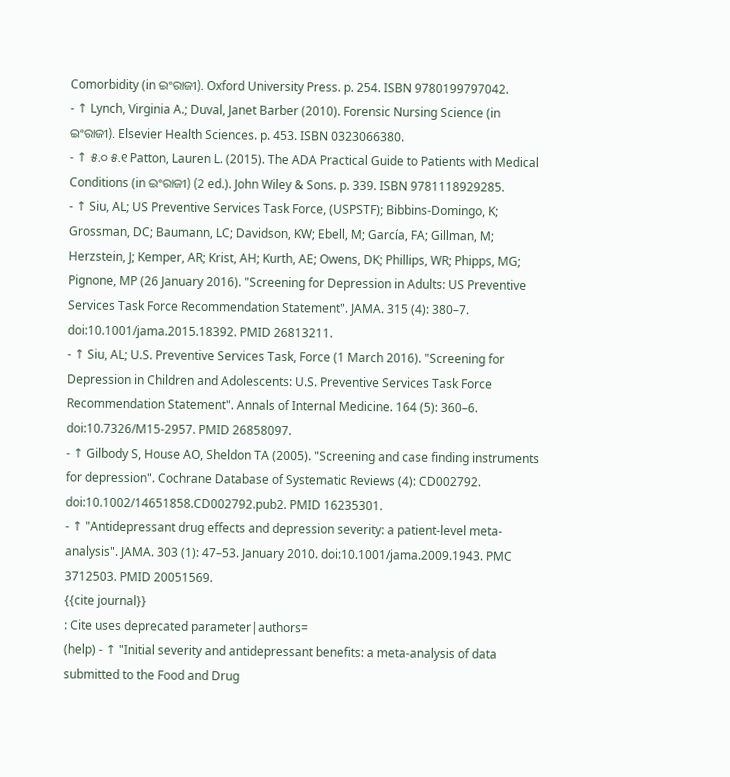Comorbidity (in ଇଂରାଜୀ). Oxford University Press. p. 254. ISBN 9780199797042.
- ↑ Lynch, Virginia A.; Duval, Janet Barber (2010). Forensic Nursing Science (in ଇଂରାଜୀ). Elsevier Health Sciences. p. 453. ISBN 0323066380.
- ↑ ୫.୦ ୫.୧ Patton, Lauren L. (2015). The ADA Practical Guide to Patients with Medical Conditions (in ଇଂରାଜୀ) (2 ed.). John Wiley & Sons. p. 339. ISBN 9781118929285.
- ↑ Siu, AL; US Preventive Services Task Force, (USPSTF); Bibbins-Domingo, K; Grossman, DC; Baumann, LC; Davidson, KW; Ebell, M; García, FA; Gillman, M; Herzstein, J; Kemper, AR; Krist, AH; Kurth, AE; Owens, DK; Phillips, WR; Phipps, MG; Pignone, MP (26 January 2016). "Screening for Depression in Adults: US Preventive Services Task Force Recommendation Statement". JAMA. 315 (4): 380–7. doi:10.1001/jama.2015.18392. PMID 26813211.
- ↑ Siu, AL; U.S. Preventive Services Task, Force (1 March 2016). "Screening for Depression in Children and Adolescents: U.S. Preventive Services Task Force Recommendation Statement". Annals of Internal Medicine. 164 (5): 360–6. doi:10.7326/M15-2957. PMID 26858097.
- ↑ Gilbody S, House AO, Sheldon TA (2005). "Screening and case finding instruments for depression". Cochrane Database of Systematic Reviews (4): CD002792. doi:10.1002/14651858.CD002792.pub2. PMID 16235301.
- ↑ "Antidepressant drug effects and depression severity: a patient-level meta-analysis". JAMA. 303 (1): 47–53. January 2010. doi:10.1001/jama.2009.1943. PMC 3712503. PMID 20051569.
{{cite journal}}
: Cite uses deprecated parameter|authors=
(help) - ↑ "Initial severity and antidepressant benefits: a meta-analysis of data submitted to the Food and Drug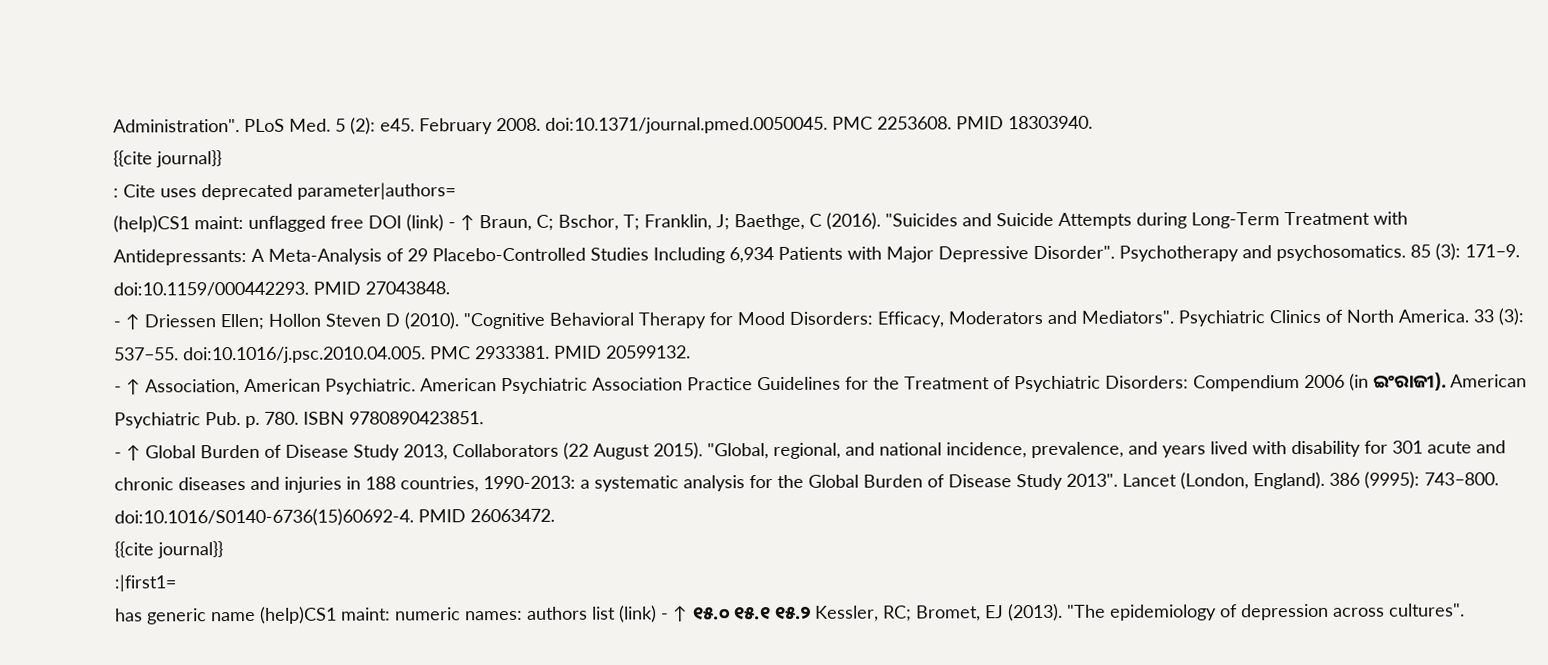Administration". PLoS Med. 5 (2): e45. February 2008. doi:10.1371/journal.pmed.0050045. PMC 2253608. PMID 18303940.
{{cite journal}}
: Cite uses deprecated parameter|authors=
(help)CS1 maint: unflagged free DOI (link) - ↑ Braun, C; Bschor, T; Franklin, J; Baethge, C (2016). "Suicides and Suicide Attempts during Long-Term Treatment with Antidepressants: A Meta-Analysis of 29 Placebo-Controlled Studies Including 6,934 Patients with Major Depressive Disorder". Psychotherapy and psychosomatics. 85 (3): 171–9. doi:10.1159/000442293. PMID 27043848.
- ↑ Driessen Ellen; Hollon Steven D (2010). "Cognitive Behavioral Therapy for Mood Disorders: Efficacy, Moderators and Mediators". Psychiatric Clinics of North America. 33 (3): 537–55. doi:10.1016/j.psc.2010.04.005. PMC 2933381. PMID 20599132.
- ↑ Association, American Psychiatric. American Psychiatric Association Practice Guidelines for the Treatment of Psychiatric Disorders: Compendium 2006 (in ଇଂରାଜୀ). American Psychiatric Pub. p. 780. ISBN 9780890423851.
- ↑ Global Burden of Disease Study 2013, Collaborators (22 August 2015). "Global, regional, and national incidence, prevalence, and years lived with disability for 301 acute and chronic diseases and injuries in 188 countries, 1990-2013: a systematic analysis for the Global Burden of Disease Study 2013". Lancet (London, England). 386 (9995): 743–800. doi:10.1016/S0140-6736(15)60692-4. PMID 26063472.
{{cite journal}}
:|first1=
has generic name (help)CS1 maint: numeric names: authors list (link) - ↑ ୧୫.୦ ୧୫.୧ ୧୫.୨ Kessler, RC; Bromet, EJ (2013). "The epidemiology of depression across cultures".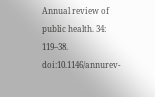Annual review of public health. 34: 119–38. doi:10.1146/annurev-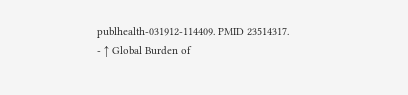publhealth-031912-114409. PMID 23514317.
- ↑ Global Burden of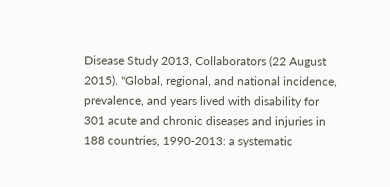Disease Study 2013, Collaborators (22 August 2015). "Global, regional, and national incidence, prevalence, and years lived with disability for 301 acute and chronic diseases and injuries in 188 countries, 1990-2013: a systematic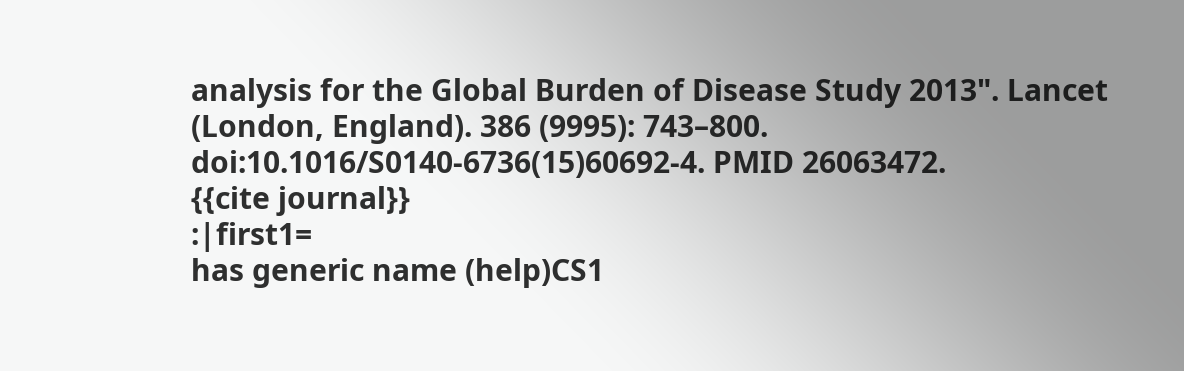analysis for the Global Burden of Disease Study 2013". Lancet (London, England). 386 (9995): 743–800. doi:10.1016/S0140-6736(15)60692-4. PMID 26063472.
{{cite journal}}
:|first1=
has generic name (help)CS1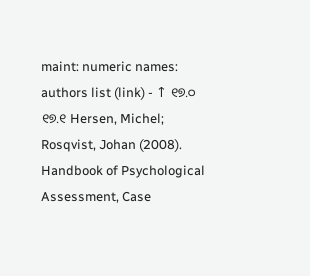maint: numeric names: authors list (link) - ↑ ୧୭.୦ ୧୭.୧ Hersen, Michel; Rosqvist, Johan (2008). Handbook of Psychological Assessment, Case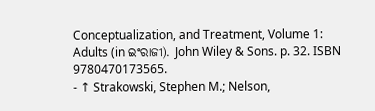Conceptualization, and Treatment, Volume 1: Adults (in ଇଂରାଜୀ). John Wiley & Sons. p. 32. ISBN 9780470173565.
- ↑ Strakowski, Stephen M.; Nelson,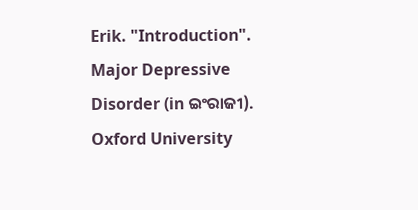Erik. "Introduction". Major Depressive Disorder (in ଇଂରାଜୀ). Oxford University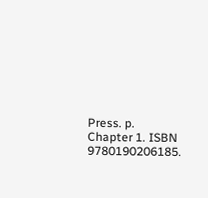Press. p. Chapter 1. ISBN 9780190206185.